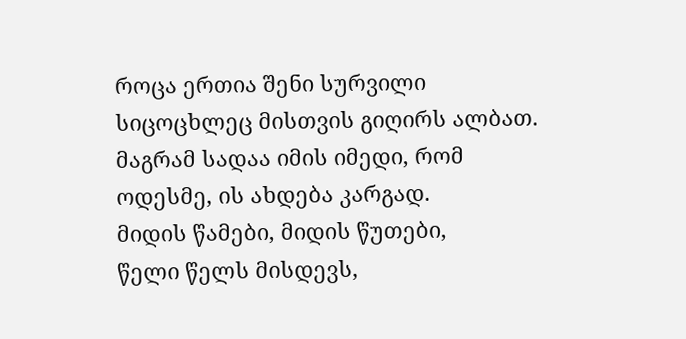როცა ერთია შენი სურვილი
სიცოცხლეც მისთვის გიღირს ალბათ.
მაგრამ სადაა იმის იმედი, რომ
ოდესმე, ის ახდება კარგად.
მიდის წამები, მიდის წუთები,
წელი წელს მისდევს,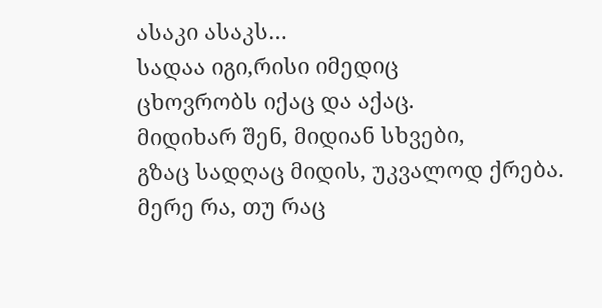ასაკი ასაკს…
სადაა იგი,რისი იმედიც
ცხოვრობს იქაც და აქაც.
მიდიხარ შენ, მიდიან სხვები,
გზაც სადღაც მიდის, უკვალოდ ქრება.
მერე რა, თუ რაც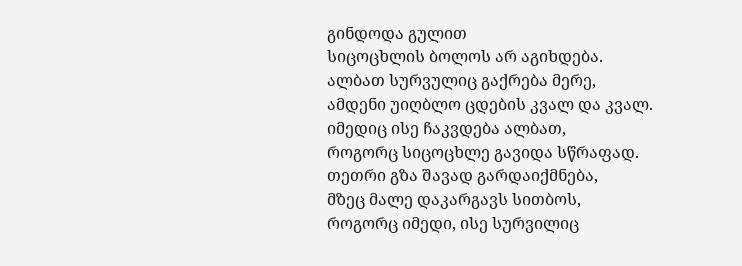გინდოდა გულით
სიცოცხლის ბოლოს არ აგიხდება.
ალბათ სურვულიც გაქრება მერე,
ამდენი უიღბლო ცდების კვალ და კვალ.
იმედიც ისე ჩაკვდება ალბათ,
როგორც სიცოცხლე გავიდა სწრაფად.
თეთრი გზა შავად გარდაიქმნება,
მზეც მალე დაკარგავს სითბოს,
როგორც იმედი, ისე სურვილიც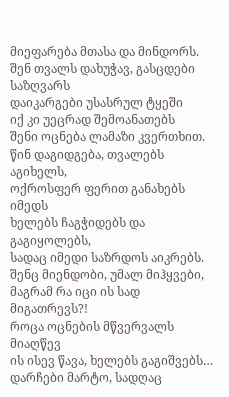მიეფარება მთასა და მინდორს.
შენ თვალს დახუჭავ, გასცდები საზღვარს
დაიკარგები უსასრულ ტყეში
იქ კი უეცრად შემოანათებს
შენი ოცნება ლამაზი კვერთხით.
წინ დაგიდგება, თვალებს აგიხელს,
ოქროსფერ ფერით განახებს იმედს
ხელებს ჩაგჭიდებს და გაგიყოლებს,
სადაც იმედი საზრდოს აიკრებს.
შენც მიენდობი, უმალ მიჰყვები,
მაგრამ რა იცი ის სად მიგათრევს?!
როცა ოცნების მწვერვალს მიაღწევ
ის ისევ წავა, ხელებს გაგიშვებს…
დარჩები მარტო, სადღაც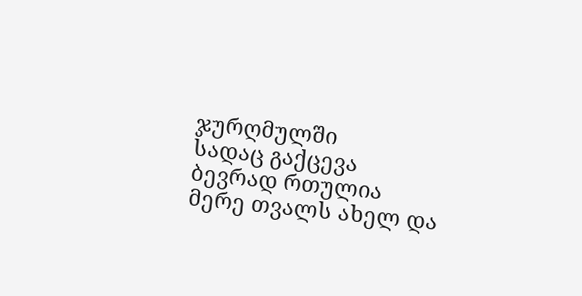ჯურღმულში
სადაც გაქცევა ბევრად რთულია
მერე თვალს ახელ და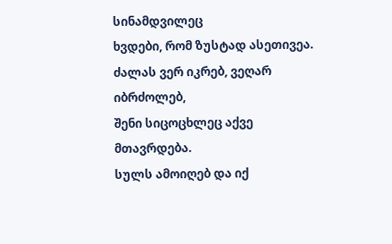სინამდვილეც
ხვდები, რომ ზუსტად ასეთივეა.
ძალას ვერ იკრებ, ვეღარ იბრძოლებ,
შენი სიცოცხლეც აქვე მთავრდება.
სულს ამოიღებ და იქ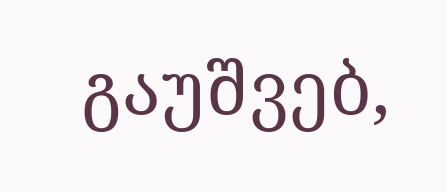გაუშვებ,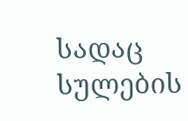სადაც სულების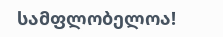სამფლობელოა!